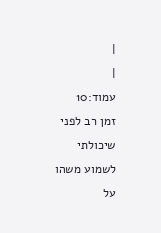|
|
עמוד:10
זמן רב לפני שיכולתי לשמוע משהו על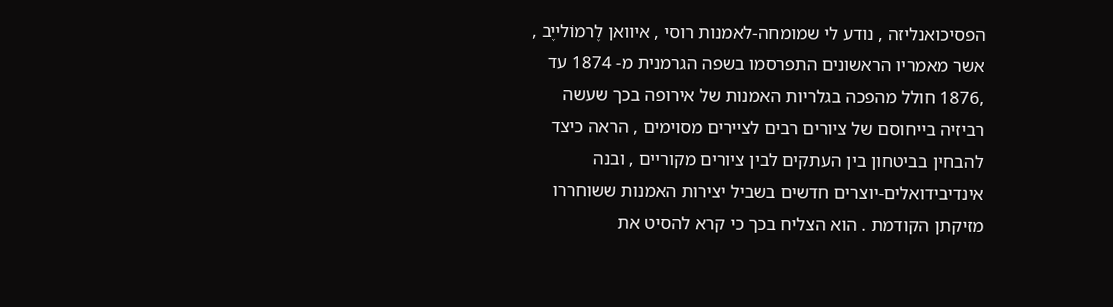הפסיכואנליזה , נודע לי שמומחה-לאמנות רוסי , איוואן לֶרמוֹלייֶב , אשר מאמריו הראשונים התפרסמו בשפה הגרמנית מ- 1874 עד ,1876 חולל מהפכה בגלריות האמנות של אירופה בכך שעשה רביזיה בייחוסם של ציורים רבים לציירים מסוימים , הראה כיצד להבחין בביטחון בין העתקים לבין ציורים מקוריים , ובנה אינדיבידואלים-יוצרים חדשים בשביל יצירות האמנות ששוחררו מזיקתן הקודמת . הוא הצליח בכך כי קרא להסיט את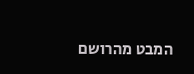המבט מהרושם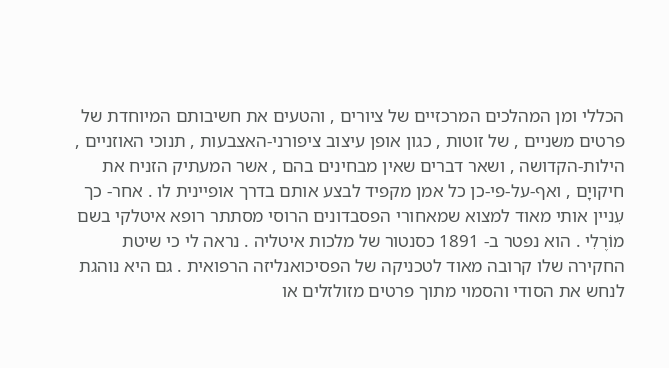הכללי ומן המהלכים המרכזיים של ציורים , והטעים את חשיבותם המיוחדת של פרטים משניים , של זוטות , כגון אופן עיצוב ציפורני-האצבעות , תנוכי האוזניים , הילות-הקדושה , ושאר דברים שאין מבחינים בהם , אשר המעתיק הזניח את חיקויָם , ואף-על-פי-כן כל אמן מקפיד לבצע אותם בדרך אופיינית לו . אחר- כך עִניין אותי מאוד למצוא שמאחורי הפסבדונים הרוסי מסתתר רופא איטלקי בשם מוֹרֶלִי . הוא נפטר ב- 1891 כסנטור של מלכות איטליה . נראה לי כי שיטת החקירה שלו קרובה מאוד לטכניקה של הפסיכואנליזה הרפואית . גם היא נוהגת לנחש את הסודי והסמוי מתוך פרטים מזולזלים או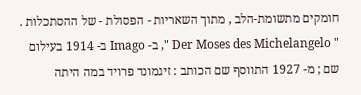חומקים מתשומת-הלב , מתוך השאריות - הפסולת - של ההסתכלות . " Der Moses des Michelangelo ", ב- Imago ב- 1914 בעילום שם ; מ- 1927 התווסף שם הכותב : זיגמונד פרויד במה היתה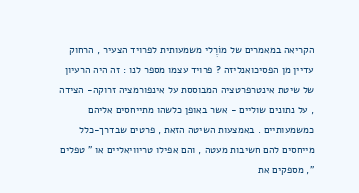הקריאה במאמרים של מוֹרֶלי משמעותית לפרויד הצעיר , הרחוק עדיין מן הפסיכואנליזה ? פרויד עצמו מספר לנו : זה היה הרעיון של שיטת אינטרפרטציה המבוססת על אינפורמציה זרוקה- הצידה , על נתונים שוליים - אשר באופן כלשהו מתייחסים אליהם כמשמעותיים . באמצעות השיטה הזאת , פרטים שבדרך-כלל מייחסים להם חשיבות מעטה , והם אפילו טריוויאליים או " טפלים ", מספקים את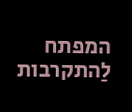המפתח לַהתקרבות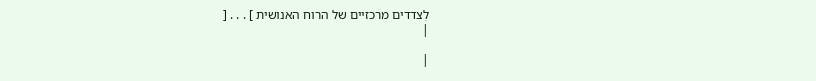לִצדדים מרכזיים של הרוח האנושית ] . . . [
|

|